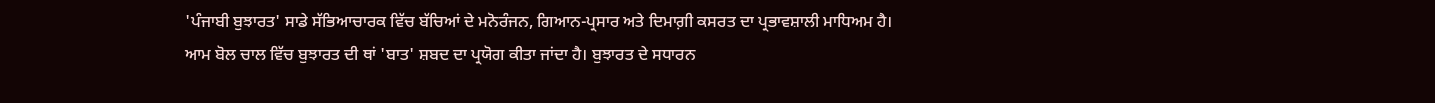'ਪੰਜਾਬੀ ਬੁਝਾਰਤ' ਸਾਡੇ ਸੱਭਿਆਚਾਰਕ ਵਿੱਚ ਬੱਚਿਆਂ ਦੇ ਮਨੋਰੰਜਨ, ਗਿਆਨ-ਪ੍ਰਸਾਰ ਅਤੇ ਦਿਮਾਗ਼ੀ ਕਸਰਤ ਦਾ ਪ੍ਰਭਾਵਸ਼ਾਲੀ ਮਾਧਿਅਮ ਹੈ। ਆਮ ਬੋਲ ਚਾਲ ਵਿੱਚ ਬੁਝਾਰਤ ਦੀ ਥਾਂ 'ਬਾਤ' ਸ਼ਬਦ ਦਾ ਪ੍ਰਯੋਗ ਕੀਤਾ ਜਾਂਦਾ ਹੈ। ਬੁਝਾਰਤ ਦੇ ਸਧਾਰਨ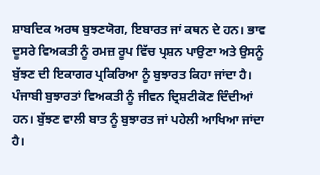ਸ਼ਾਬਦਿਕ ਅਰਥ ਬੁਝਣਯੋਗ, ਇਬਾਰਤ ਜਾਂ ਕਥਨ ਦੇ ਹਨ। ਭਾਵ ਦੂਸਰੇ ਵਿਅਕਤੀ ਨੂੰ ਰਮਜ਼ ਰੂਪ ਵਿੱਚ ਪ੍ਰਸ਼ਨ ਪਾਉਣਾ ਅਤੇ ਉਸਨੂੰ ਬੁੱਝਣ ਦੀ ਇਕਾਗਰ ਪ੍ਰਕਿਰਿਆ ਨੂੰ ਬੁਝਾਰਤ ਕਿਹਾ ਜਾਂਦਾ ਹੈ। ਪੰਜਾਬੀ ਬੁਝਾਰਤਾਂ ਵਿਅਕਤੀ ਨੂੰ ਜੀਵਨ ਦ੍ਰਿਸ਼ਟੀਕੋਣ ਦਿੰਦੀਆਂ ਹਨ। ਬੁੱਝਣ ਵਾਲੀ ਬਾਤ ਨੂੰ ਬੁਝਾਰਤ ਜਾਂ ਪਹੇਲੀ ਆਖਿਆ ਜਾਂਦਾ ਹੈ।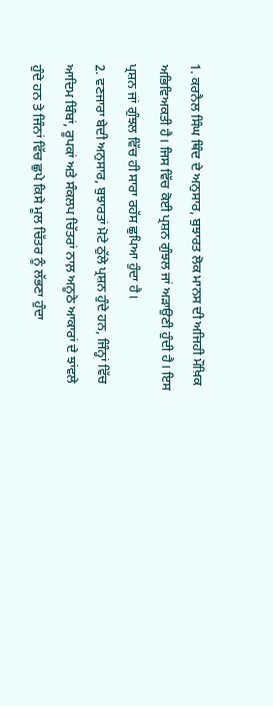1. ਕਰਨੈਲ ਸਿੰਘ ਥਿੰਦ ਦੇ ਅਨੁਸਾਰ, ਬੁਝਾਰਤ ਲੋਕ ਮਾਨਸ ਦੀ ਅਜਿਹੀ ਮੌਖ਼ਿਕ ਅਭਿਵਿਅਕਤੀ ਹੈ। ਜਿਸ ਵਿੱਚ ਕੋਈ ਪ੍ਰਸ਼ਨ ਗੁੰਝਲ ਜਾਂ ਅੜਾਉਣੀ ਹੁੰਦੀ ਹੈ। ਇਸ ਪ੍ਰਸ਼ਨ ਜਾਂ ਗੁੰਝਲ ਵਿੱਚ ਹੀ ਸਾਰਾ ਰਹੱਸ ਛੁਪਿਆ ਹੁੰਦਾ ਹੈ।
2. ਵਣਜਾਰਾ ਬੇਦੀ ਅਨੁਸਾਰ, ਬੁਝਾਰਤਾਂ ਮੋਟੇ ਠੁੱਲੇ ਪ੍ਰਸ਼ਨ ਹੁੰਦੇ ਹਨ, ਜਿੰਨ੍ਹਾਂ ਵਿੱਚ ਆਦਿਮ ਬਿੰਬਾਂ, ਰੂਪਕਾਂ ਅਤੇ ਸੰਕਲਪ ਚਿੱਤਰਾਂ ਨਾਲ਼ ਅਨੂਠੇ ਆਕਾਰਾਂ ਦੇ ਝਾਂਵਲੇ ਹੁੰਦੇ ਹਨ ਤੇ ਜਿੰਨਾਂ ਵਿੱਚ ਛੁਪੇ ਕਿਸੇ ਮੂਲ ਚਿੱਤਰ ਨੂੰ ਲੱਭਣਾ ਹੁੰਦਾ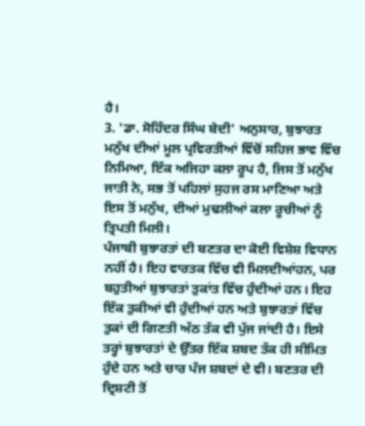ਹੈ।
3. 'ਡਾ. ਸੋਹਿੰਦਰ ਸਿੰਘ ਬੇਦੀ' ਅਨੁਸਾਰ, ਬੁਝਾਰਤ ਮਨੁੱਖ ਦੀਆਂ ਮੂਲ ਪ੍ਰਵਿਰਤੀਆਂ ਵਿੱਚੋਂ ਸਹਿਜ ਭਾਵ ਵਿੱਚ ਨਿਮਿਆ, ਇੱਕ ਅਜਿਹਾ ਕਲਾ ਰੂਪ ਹੈ, ਜਿਸ ਤੋਂ ਮਨੁੱਖ ਜਾਤੀ ਨੇ, ਸਭ ਤੋਂ ਪਹਿਲਾਂ ਸੁਹਜ ਰਸ ਮਾਣਿਆ ਅਤੇ ਇਸ ਤੋਂ ਮਨੁੱਖ, ਦੀਆਂ ਮੁਢਲੀਆਂ ਕਲਾ ਰੂਚੀਆਂ ਨੂੰ ਤ੍ਰਿਪਤੀ ਮਿਲੀ।
ਪੰਜਾਬੀ ਬੁਝਾਰਤਾਂ ਦੀ ਬਣਤਰ ਦਾ ਕੋਈ ਵਿਸ਼ੇਸ਼ ਵਿਧਾਨ ਨਹੀਂ ਹੈ। ਇਹ ਵਾਰਤਕ ਵਿੱਚ ਵੀ ਮਿਲਦੀਆਂਹਨ, ਪਰ ਬਹੁਤੀਆਂ ਬੁਝਾਰਤਾਂ ਤੁਕਾਂਤ ਵਿੱਚ ਹੁੰਦੀਆਂ ਹਨ। ਇਹ ਇੱਕ ਤੁਕੀਆਂ ਵੀ ਹੁੰਦੀਆਂ ਹਨ ਅਤੇ ਬੁਝਾਰਤਾਂ ਵਿੱਚ ਤੁਕਾਂ ਦੀ ਗਿਣਤੀ ਅੱਠ ਤੱਕ ਵੀ ਪੁੱਜ ਜਾਂਦੀ ਹੈ। ਇਸੇ ਤਰ੍ਹਾਂ ਬੁਝਾਰਤਾਂ ਦੇ ਉੱਤਰ ਇੱਕ ਸ਼ਬਦ ਤੱਕ ਹੀ ਸੀਮਿਤ ਹੁੰਦੇ ਹਨ ਅਤੇ ਚਾਰ ਪੰਜ ਸ਼ਬਦਾਂ ਦੇ ਵੀ। ਬਣਤਰ ਦੀ ਦ੍ਰਿਸ਼ਟੀ ਤੋਂ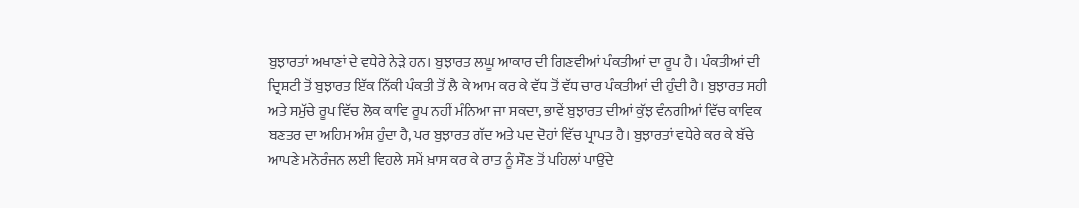ਬੁਝਾਰਤਾਂ ਅਖਾਣਾਂ ਦੇ ਵਧੇਰੇ ਨੇੜੇ ਹਨ। ਬੁਝਾਰਤ ਲਘੂ ਆਕਾਰ ਦੀ ਗਿਣਵੀਆਂ ਪੰਕਤੀਆਂ ਦਾ ਰੂਪ ਹੈ। ਪੰਕਤੀਆਂ ਦੀ ਦ੍ਰਿਸ਼ਟੀ ਤੋਂ ਬੁਝਾਰਤ ਇੱਕ ਨਿੱਕੀ ਪੰਕਤੀ ਤੋਂ ਲੈ ਕੇ ਆਮ ਕਰ ਕੇ ਵੱਧ ਤੋਂ ਵੱਧ ਚਾਰ ਪੰਕਤੀਆਂ ਦੀ ਹੁੰਦੀ ਹੈ। ਬੁਝਾਰਤ ਸਹੀ ਅਤੇ ਸਮੁੱਚੇ ਰੂਪ ਵਿੱਚ ਲੋਕ ਕਾਵਿ ਰੂਪ ਨਹੀਂ ਮੰਨਿਆ ਜਾ ਸਕਦਾ, ਭਾਵੇਂ ਬੁਝਾਰਤ ਦੀਆਂ ਕੁੱਝ ਵੰਨਗੀਆਂ ਵਿੱਚ ਕਾਵਿਕ ਬਣਤਰ ਦਾ ਅਹਿਮ ਅੰਸ਼ ਹੁੰਦਾ ਹੈ, ਪਰ ਬੁਝਾਰਤ ਗੱਦ ਅਤੇ ਪਦ ਦੋਹਾਂ ਵਿੱਚ ਪ੍ਰਾਪਤ ਹੈ। ਬੁਝਾਰਤਾਂ ਵਧੇਰੇ ਕਰ ਕੇ ਬੱਚੇ ਆਪਣੇ ਮਨੋਰੰਜਨ ਲਈ ਵਿਹਲੇ ਸਮੇਂ ਖ਼ਾਸ ਕਰ ਕੇ ਰਾਤ ਨੂੰ ਸੌਣ ਤੋਂ ਪਹਿਲਾਂ ਪਾਉਂਦੇ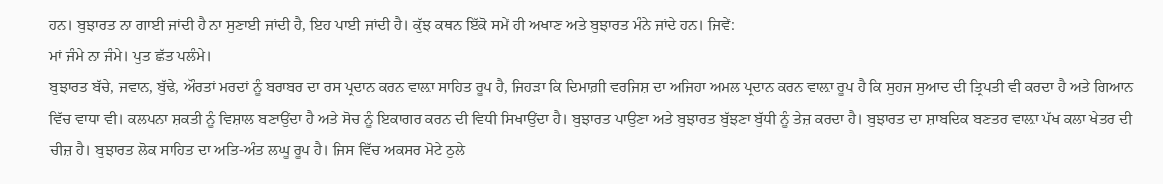ਹਨ। ਬੁਝਾਰਤ ਨਾ ਗਾਈ ਜਾਂਦੀ ਹੈ ਨਾ ਸੁਣਾਈ ਜਾਂਦੀ ਹੈ, ਇਹ ਪਾਈ ਜਾਂਦੀ ਹੈ। ਕੁੱਝ ਕਥਨ ਇੱਕੋ ਸਮੇਂ ਹੀ ਅਖਾਣ ਅਤੇ ਬੁਝਾਰਤ ਮੰਨੇ ਜਾਂਦੇ ਹਨ। ਜਿਵੇਂ:
ਮਾਂ ਜੰਮੇ ਨਾ ਜੰਮੇ। ਪੁਤ ਛੱਤ ਪਲੰਮੇ।
ਬੁਝਾਰਤ ਬੱਚੇ, ਜਵਾਨ, ਬੁੱਢੇ, ਔਰਤਾਂ ਮਰਦਾਂ ਨੂੰ ਬਰਾਬਰ ਦਾ ਰਸ ਪ੍ਰਦਾਨ ਕਰਨ ਵਾਲ਼ਾ ਸਾਹਿਤ ਰੂਪ ਹੈ, ਜਿਹੜਾ ਕਿ ਦਿਮਾਗ਼ੀ ਵਰਜਿਸ਼ ਦਾ ਅਜਿਹਾ ਅਮਲ ਪ੍ਰਦਾਨ ਕਰਨ ਵਾਲ਼ਾ ਰੂਪ ਹੈ ਕਿ ਸੁਹਜ ਸੁਆਦ ਦੀ ਤ੍ਰਿਪਤੀ ਵੀ ਕਰਦਾ ਹੈ ਅਤੇ ਗਿਆਨ ਵਿੱਚ ਵਾਧਾ ਵੀ। ਕਲਪਨਾ ਸ਼ਕਤੀ ਨੂੰ ਵਿਸ਼ਾਲ ਬਣਾਉਂਦਾ ਹੈ ਅਤੇ ਸੋਚ ਨੂੰ ਇਕਾਗਰ ਕਰਨ ਦੀ ਵਿਧੀ ਸਿਖਾਉਂਦਾ ਹੈ। ਬੁਝਾਰਤ ਪਾਉਣਾ ਅਤੇ ਬੁਝਾਰਤ ਬੁੱਝਣਾ ਬੁੱਧੀ ਨੂੰ ਤੇਜ਼ ਕਰਦਾ ਹੈ। ਬੁਝਾਰਤ ਦਾ ਸ਼ਾਬਦਿਕ ਬਣਤਰ ਵਾਲ਼ਾ ਪੱਖ ਕਲਾ ਖੇਤਰ ਦੀ ਚੀਜ਼ ਹੈ। ਬੁਝਾਰਤ ਲੋਕ ਸਾਹਿਤ ਦਾ ਅਤਿ-ਅੰਤ ਲਘੂ ਰੂਪ ਹੈ। ਜਿਸ ਵਿੱਚ ਅਕਸਰ ਮੋਟੇ ਠੁਲੇ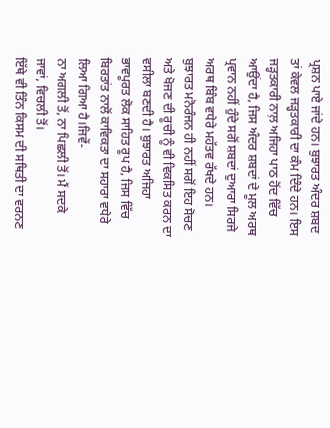ਪ੍ਰਸ਼ਨ ਪਾਏ ਜਾਂਦੇ ਹਨ। ਬੁਝਾਰਤ ਅੰਦਰ ਸ਼ਬਦ ਤਾਂ ਕੇਵਲ ਜੜ੍ਹਤਕਾਰੀ ਦਾ ਕੰਮ ਦਿੰਦੇ ਹਨ। ਇਸ ਜੜ੍ਹਤਕਾਰੀ ਨਾਲ਼ ਅਜਿਹਾ ਪਾਠ ਹੋਂਦ ਵਿੱਚ ਆਉਂਦਾ ਹੈ, ਜਿਸ ਅੰਦਰ ਸ਼ਬਦਾਂ ਦੇ ਮੂਲ ਅਰਥ ਪ੍ਰਵਾਨ ਨਹੀਂ ਹੁੰਦੇ ਸਗੋਂ ਸ਼ਬਦਾਂ ਦੁਆਰਾ ਸਿਰਜੇ ਅਰਥ ਬਿੰਬ ਵਧੇਰੇ ਮਹੱਤਵ ਰੱਖਦੇ ਹਨ। ਬੁਝਾਰਤ ਮਨੋਰੰਜਨ ਹੀ ਨਹੀਂ ਸਗੋਂ ਇਹ ਸੋਚਣ ਅਤੇ ਖੋਜਣ ਦੀ ਰੂਚੀ ਨੂੰ ਵੀ ਵਿਕਸਿਤ ਕਰਨ ਦਾ ਵਸੀਲਾ ਬਣਦੀ ਹੈ। ਬੁਝਾਰਤ ਅਜਿਹਾ ਭਾਵਪੂਰਤ ਲੋਕ ਸਾਹਿਤ ਰੂਪ ਹੈ, ਜਿਸ ਵਿੱਚ ਬਿਰਤਾਂਤ ਨਾਲੋਂ ਕਾਵਿਕਤਾ ਦਾ ਸਹਾਰਾ ਵਧੇਰੇ ਲਿਆ ਗਿਆ ਹੈ।ਜਿਵੇਂ-
ਨਾ ਅਗਲੀ ਤੋਂ, ਨਾ ਪਿਛਲੀ ਤੋਂ। ਮੈਂ ਸਦਕੇ ਜਾਵਾਂ, ਵਿਚਲੀ ਤੋਂ।
ਇੱਥੇ ਵੀ ਤਿੰਨ ਕਿਸਮ ਦੀ ਸਥਿਤੀ ਦਾ ਵਰਨਣ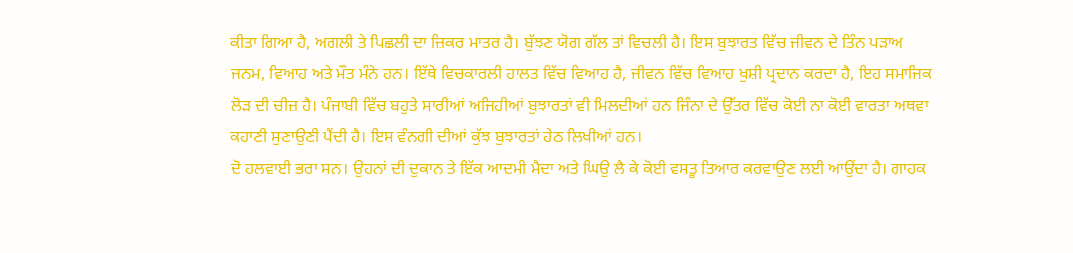ਕੀਤਾ ਗਿਆ ਹੈ, ਅਗਲੀ ਤੇ ਪਿਛਲੀ ਦਾ ਜ਼ਿਕਰ ਮਾਤਰ ਹੈ। ਬੁੱਝਣ ਯੋਗ ਗੱਲ ਤਾਂ ਵਿਚਲੀ ਹੈ। ਇਸ ਬੁਝਾਰਤ ਵਿੱਚ ਜੀਵਨ ਦੇ ਤਿੰਨ ਪੜਾਅ ਜਨਮ, ਵਿਆਹ ਅਤੇ ਮੌਤ ਮੰਨੇ ਹਨ। ਇੱਥੇ ਵਿਚਕਾਰਲੀ ਹਾਲਤ ਵਿੱਚ ਵਿਆਹ ਹੈ, ਜੀਵਨ ਵਿੱਚ ਵਿਆਹ ਖੁਸ਼ੀ ਪ੍ਰਦਾਨ ਕਰਦਾ ਹੈ, ਇਹ ਸਮਾਜਿਕ ਲੋੜ ਦੀ ਚੀਜ਼ ਹੈ। ਪੰਜਾਬੀ ਵਿੱਚ ਬਹੁਤੇ ਸਾਰੀਆਂ ਅਜਿਹੀਆਂ ਬੁਝਾਰਤਾਂ ਵੀ ਮਿਲਦੀਆਂ ਹਨ ਜਿੰਨਾ ਦੇ ਉੱਤਰ ਵਿੱਚ ਕੋਈ ਨਾ ਕੋਈ ਵਾਰਤਾ ਅਥਵਾ ਕਹਾਣੀ ਸੁਣਾਉਣੀ ਪੈਂਦੀ ਹੈ। ਇਸ ਵੰਨਗੀ ਦੀਆਂ ਕੁੱਝ ਬੁਝਾਰਤਾਂ ਹੇਠ ਲਿਖੀਆਂ ਹਨ।
ਦੋ ਹਲਵਾਈ ਭਰਾ ਸਨ। ਉਹਨਾਂ ਦੀ ਦੁਕਾਨ ਤੇ ਇੱਕ ਆਦਮੀ ਮੈਦਾ ਅਤੇ ਘਿਉ ਲੈ ਕੇ ਕੋਈ ਵਸਤੂ ਤਿਆਰ ਕਰਵਾਉਣ ਲਈ ਆਉਂਦਾ ਹੈ। ਗਾਹਕ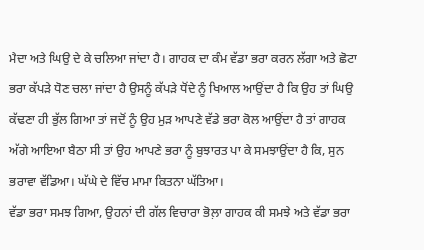ਮੈਦਾ ਅਤੇ ਘਿਉ ਦੇ ਕੇ ਚਲਿਆ ਜਾਂਦਾ ਹੈ। ਗਾਹਕ ਦਾ ਕੰਮ ਵੱਡਾ ਭਰਾ ਕਰਨ ਲੱਗਾ ਅਤੇ ਛੋਟਾ ਭਰਾ ਕੱਪੜੇ ਧੋਣ ਚਲਾ ਜਾਂਦਾ ਹੈ ਉਸਨੂੰ ਕੱਪੜੇ ਧੋਂਦੇ ਨੂੰ ਖਿਆਲ ਆਉਂਦਾ ਹੈ ਕਿ ਉਹ ਤਾਂ ਘਿਉ ਕੱਢਣਾ ਹੀ ਭੁੱਲ ਗਿਆ ਤਾਂ ਜਦੋਂ ਨੂੰ ਉਹ ਮੁੜ ਆਪਣੇ ਵੱਡੇ ਭਰਾ ਕੋਲ ਆਉਂਦਾ ਹੈ ਤਾਂ ਗਾਹਕ ਅੱਗੇ ਆਇਆ ਬੈਠਾ ਸੀ ਤਾਂ ਉਹ ਆਪਣੇ ਭਰਾ ਨੂੰ ਬੁਝਾਰਤ ਪਾ ਕੇ ਸਮਝਾਉਂਦਾ ਹੈ ਕਿ, ਸੁਨ ਭਰਾਵਾ ਵੱਡਿਆ। ਘੱਘੇ ਦੇ ਵਿੱਚ ਮਾਮਾ ਕਿਤਨਾ ਘੱਤਿਆ।
ਵੱਡਾ ਭਰਾ ਸਮਝ ਗਿਆ, ਉਹਨਾਂ ਦੀ ਗੱਲ ਵਿਚਾਰਾ ਭੋਲ਼ਾ ਗਾਹਕ ਕੀ ਸਮਝੇ ਅਤੇ ਵੱਡਾ ਭਰਾ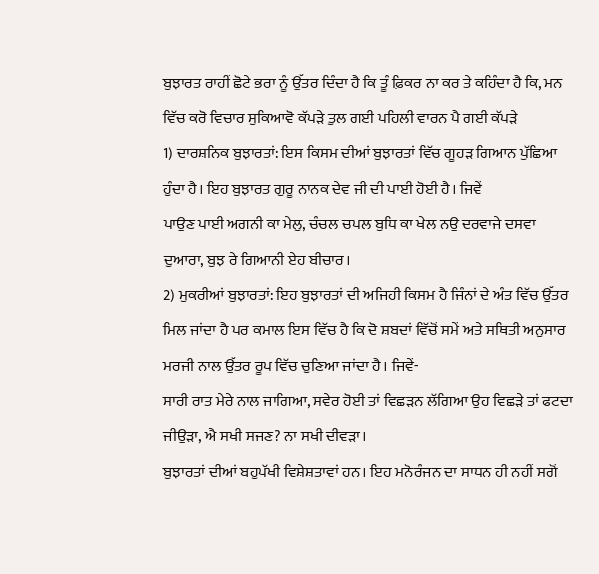ਬੁਝਾਰਤ ਰਾਹੀਂ ਛੋਟੇ ਭਰਾ ਨੂੰ ਉੱਤਰ ਦਿੰਦਾ ਹੈ ਕਿ ਤੂੰ ਫ਼ਿਕਰ ਨਾ ਕਰ ਤੇ ਕਹਿੰਦਾ ਹੈ ਕਿ, ਮਨ ਵਿੱਚ ਕਰੋ ਵਿਚਾਰ ਸੁਕਿਆਵੋ ਕੱਪੜੇ ਤੁਲ ਗਈ ਪਹਿਲੀ ਵਾਰਨ ਪੈ ਗਈ ਕੱਪੜੇ
1) ਦਾਰਸ਼ਨਿਕ ਬੁਝਾਰਤਾਂ: ਇਸ ਕਿਸਮ ਦੀਆਂ ਬੁਝਾਰਤਾਂ ਵਿੱਚ ਗੂਹੜ ਗਿਆਨ ਪੁੱਛਿਆ ਹੁੰਦਾ ਹੈ। ਇਹ ਬੁਝਾਰਤ ਗੁਰੂ ਨਾਨਕ ਦੇਵ ਜੀ ਦੀ ਪਾਈ ਹੋਈ ਹੈ। ਜਿਵੇਂ
ਪਾਉਣ ਪਾਈ ਅਗਨੀ ਕਾ ਮੇਲੁ, ਚੰਚਲ ਚਪਲ ਬੁਧਿ ਕਾ ਖੇਲ ਨਉ ਦਰਵਾਜੇ ਦਸਵਾ ਦੁਆਰਾ, ਬੁਝ ਰੇ ਗਿਆਨੀ ਏਹ ਬੀਚਾਰ।
2) ਮੁਕਰੀਆਂ ਬੁਝਾਰਤਾਂ: ਇਹ ਬੁਝਾਰਤਾਂ ਦੀ ਅਜਿਹੀ ਕਿਸਮ ਹੈ ਜਿੰਨਾਂ ਦੇ ਅੰਤ ਵਿੱਚ ਉੱਤਰ ਮਿਲ ਜਾਂਦਾ ਹੈ ਪਰ ਕਮਾਲ ਇਸ ਵਿੱਚ ਹੈ ਕਿ ਦੋ ਸ਼ਬਦਾਂ ਵਿੱਚੋਂ ਸਮੇਂ ਅਤੇ ਸਥਿਤੀ ਅਨੁਸਾਰ ਮਰਜੀ ਨਾਲ ਉੱਤਰ ਰੂਪ ਵਿੱਚ ਚੁਣਿਆ ਜਾਂਦਾ ਹੈ। ਜਿਵੇਂ-
ਸਾਰੀ ਰਾਤ ਮੇਰੇ ਨਾਲ ਜਾਗਿਆ, ਸਵੇਰ ਹੋਈ ਤਾਂ ਵਿਛੜਨ ਲੱਗਿਆ ਉਹ ਵਿਛੜੇ ਤਾਂ ਫਟਦਾ ਜੀਉੜਾ, ਐ ਸਖੀ ਸਜਣ? ਨਾ ਸਖੀ ਦੀਵੜਾ।
ਬੁਝਾਰਤਾਂ ਦੀਆਂ ਬਹੁਪੱਖੀ ਵਿਸ਼ੇਸ਼ਤਾਵਾਂ ਹਨ। ਇਹ ਮਨੋਰੰਜਨ ਦਾ ਸਾਧਨ ਹੀ ਨਹੀਂ ਸਗੋਂ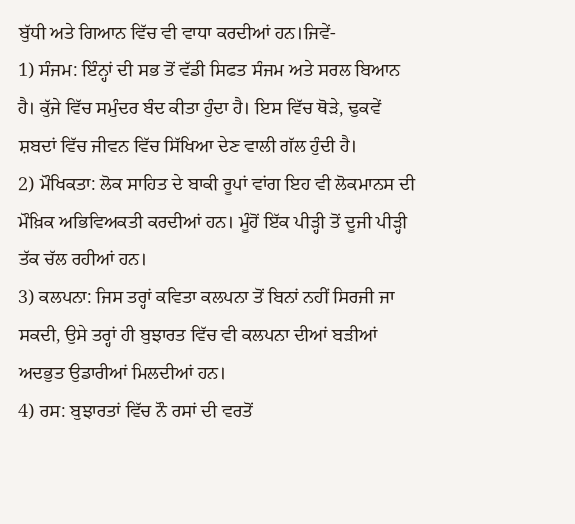ਬੁੱਧੀ ਅਤੇ ਗਿਆਨ ਵਿੱਚ ਵੀ ਵਾਧਾ ਕਰਦੀਆਂ ਹਨ।ਜਿਵੇਂ-
1) ਸੰਜਮ: ਇੰਨ੍ਹਾਂ ਦੀ ਸਭ ਤੋਂ ਵੱਡੀ ਸਿਫਤ ਸੰਜਮ ਅਤੇ ਸਰਲ ਬਿਆਨ ਹੈ। ਕੁੱਜੇ ਵਿੱਚ ਸਮੁੰਦਰ ਬੰਦ ਕੀਤਾ ਹੁੰਦਾ ਹੈ। ਇਸ ਵਿੱਚ ਥੋੜੇ, ਢੁਕਵੇਂ ਸ਼ਬਦਾਂ ਵਿੱਚ ਜੀਵਨ ਵਿੱਚ ਸਿੱਖਿਆ ਦੇਣ ਵਾਲੀ ਗੱਲ ਹੁੰਦੀ ਹੈ।
2) ਮੌਖਿਕਤਾ: ਲੋਕ ਸਾਹਿਤ ਦੇ ਬਾਕੀ ਰੂਪਾਂ ਵਾਂਗ ਇਹ ਵੀ ਲੋਕਮਾਨਸ ਦੀ ਮੌਖ਼ਿਕ ਅਭਿਵਿਅਕਤੀ ਕਰਦੀਆਂ ਹਨ। ਮੂੰਹੋਂ ਇੱਕ ਪੀੜ੍ਹੀ ਤੋਂ ਦੂਜੀ ਪੀੜ੍ਹੀ ਤੱਕ ਚੱਲ ਰਹੀਆਂ ਹਨ।
3) ਕਲਪਨਾ: ਜਿਸ ਤਰ੍ਹਾਂ ਕਵਿਤਾ ਕਲਪਨਾ ਤੋਂ ਬਿਨਾਂ ਨਹੀਂ ਸਿਰਜੀ ਜਾ ਸਕਦੀ, ਉਸੇ ਤਰ੍ਹਾਂ ਹੀ ਬੁਝਾਰਤ ਵਿੱਚ ਵੀ ਕਲਪਨਾ ਦੀਆਂ ਬੜੀਆਂ ਅਦਭੁਤ ਉਡਾਰੀਆਂ ਮਿਲਦੀਆਂ ਹਨ।
4) ਰਸ: ਬੁਝਾਰਤਾਂ ਵਿੱਚ ਨੌ ਰਸਾਂ ਦੀ ਵਰਤੋਂ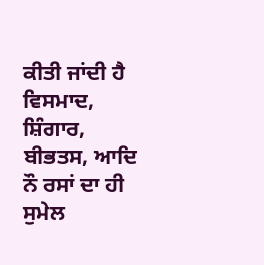ਕੀਤੀ ਜਾਂਦੀ ਹੈ ਵਿਸਮਾਦ, ਸ਼ਿੰਗਾਰ, ਬੀਭਤਸ, ਆਦਿ ਨੌ ਰਸਾਂ ਦਾ ਹੀ ਸੁਮੇਲ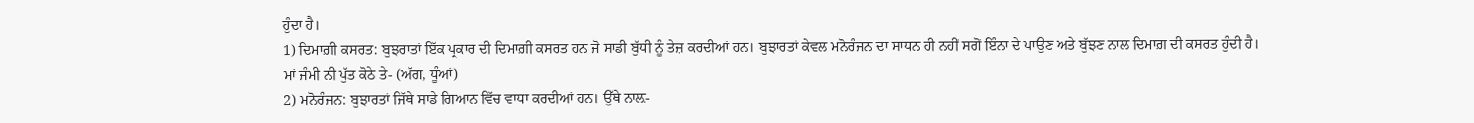ਹੁੰਦਾ ਹੈ।
1) ਦਿਮਾਗ਼ੀ ਕਸਰਤ: ਬੁਝਰਾਤਾਂ ਇੱਕ ਪ੍ਰਕਾਰ ਦੀ ਦਿਮਾਗ਼ੀ ਕਸਰਤ ਹਨ ਜੋ ਸਾਡੀ ਬੁੱਧੀ ਨੂੰ ਤੇਜ਼ ਕਰਦੀਆਂ ਹਨ। ਬੁਝਾਰਤਾਂ ਕੇਵਲ ਮਨੋਰੰਜਨ ਦਾ ਸਾਧਨ ਹੀ ਨਹੀਂ ਸਗੋਂ ਇੰਨਾ ਦੇ ਪਾਉਣ ਅਤੇ ਬੁੱਝਣ ਨਾਲ ਦਿਮਾਗ਼ ਦੀ ਕਸਰਤ ਹੁੰਦੀ ਹੈ।
ਮਾਂ ਜੰਮੀ ਨੀ ਪੁੱਤ ਕੋਠੇ ਤੇ- (ਅੱਗ, ਧੂੰਆਂ)
2) ਮਨੋਰੰਜਨ: ਬੁਝਾਰਤਾਂ ਜਿੱਥੇ ਸਾਡੇ ਗਿਆਨ ਵਿੱਚ ਵਾਧਾ ਕਰਦੀਆਂ ਹਨ। ਉੱਥੇ ਨਾਲ਼-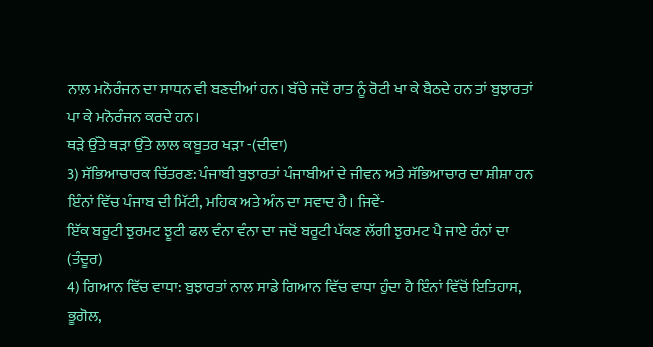ਨਾਲ਼ ਮਨੋਰੰਜਨ ਦਾ ਸਾਧਨ ਵੀ ਬਣਦੀਆਂ ਹਨ। ਬੱਚੇ ਜਦੋਂ ਰਾਤ ਨੂੰ ਰੋਟੀ ਖਾ ਕੇ ਬੈਠਦੇ ਹਨ ਤਾਂ ਬੁਝਾਰਤਾਂ ਪਾ ਕੇ ਮਨੋਰੰਜਨ ਕਰਦੇ ਹਨ।
ਥੜੇ ਉੱਤੇ ਥੜਾ ਉੱਤੇ ਲਾਲ ਕਬੂਤਰ ਖੜਾ -(ਦੀਵਾ)
3) ਸੱਭਿਆਚਾਰਕ ਚਿੱਤਰਣ: ਪੰਜਾਬੀ ਬੁਝਾਰਤਾਂ ਪੰਜਾਬੀਆਂ ਦੇ ਜੀਵਨ ਅਤੇ ਸੱਭਿਆਚਾਰ ਦਾ ਸ਼ੀਸ਼ਾ ਹਨ ਇੰਨਾਂ ਵਿੱਚ ਪੰਜਾਬ ਦੀ ਮਿੱਟੀ, ਮਹਿਕ ਅਤੇ ਅੰਨ ਦਾ ਸਵਾਦ ਹੈ। ਜਿਵੇਂ-
ਇੱਕ ਬਰੂਟੀ ਝੁਰਮਟ ਝੂਟੀ ਫਲ ਵੰਨਾ ਵੰਨਾ ਦਾ ਜਦੋਂ ਬਰੂਟੀ ਪੱਕਣ ਲੱਗੀ ਝੁਰਮਟ ਪੈ ਜਾਏ ਰੰਨਾਂ ਦਾ (ਤੰਦੂਰ)
4) ਗਿਆਨ ਵਿੱਚ ਵਾਧਾ: ਬੁਝਾਰਤਾਂ ਨਾਲ ਸਾਡੇ ਗਿਆਨ ਵਿੱਚ ਵਾਧਾ ਹੁੰਦਾ ਹੈ ਇੰਨਾਂ ਵਿੱਚੋਂ ਇਤਿਹਾਸ, ਭੂਗੋਲ,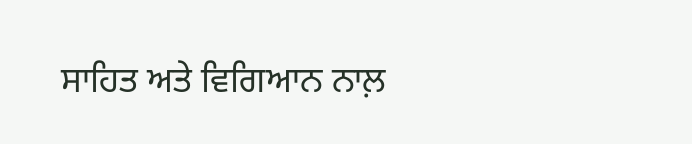ਸਾਹਿਤ ਅਤੇ ਵਿਗਿਆਨ ਨਾਲ਼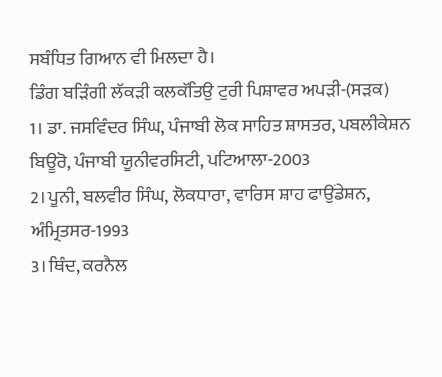ਸਬੰਧਿਤ ਗਿਆਨ ਵੀ ਮਿਲਦਾ ਹੈ।
ਡਿੰਗ ਬੜਿੰਗੀ ਲੱਕੜੀ ਕਲਕੱਤਿਉ ਟੁਰੀ ਪਿਸ਼ਾਵਰ ਅਪੜੀ-(ਸੜਕ)
1। ਡਾ. ਜਸਵਿੰਦਰ ਸਿੰਘ, ਪੰਜਾਬੀ ਲੋਕ ਸਾਹਿਤ ਸ਼ਾਸਤਰ, ਪਬਲੀਕੇਸ਼ਨ ਬਿਊਰੋ, ਪੰਜਾਬੀ ਯੂਨੀਵਰਸਿਟੀ, ਪਟਿਆਲਾ-2003
2। ਪੂਨੀ, ਬਲਵੀਰ ਸਿੰਘ, ਲੋਕਧਾਰਾ, ਵਾਰਿਸ ਸ਼ਾਹ ਫਾਉਂਡੇਸ਼ਨ, ਅੰਮ੍ਰਿਤਸਰ-1993
3। ਥਿੰਦ, ਕਰਨੈਲ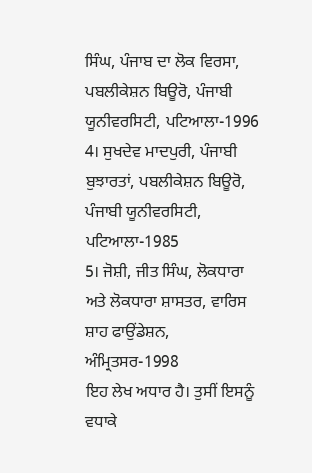ਸਿੰਘ, ਪੰਜਾਬ ਦਾ ਲੋਕ ਵਿਰਸਾ, ਪਬਲੀਕੇਸ਼ਨ ਬਿਊਰੋ, ਪੰਜਾਬੀ ਯੂਨੀਵਰਸਿਟੀ, ਪਟਿਆਲਾ-1996
4। ਸੁਖਦੇਵ ਮਾਦਪੁਰੀ, ਪੰਜਾਬੀ ਬੁਝਾਰਤਾਂ, ਪਬਲੀਕੇਸ਼ਨ ਬਿਊਰੋ, ਪੰਜਾਬੀ ਯੂਨੀਵਰਸਿਟੀ, ਪਟਿਆਲਾ-1985
5। ਜੋਸ਼ੀ, ਜੀਤ ਸਿੰਘ, ਲੋਕਧਾਰਾ ਅਤੇ ਲੋਕਧਾਰਾ ਸ਼ਾਸਤਰ, ਵਾਰਿਸ ਸ਼ਾਹ ਫਾਉਂਡੇਸ਼ਨ, ਅੰਮ੍ਰਿਤਸਰ-1998
ਇਹ ਲੇਖ ਅਧਾਰ ਹੈ। ਤੁਸੀਂ ਇਸਨੂੰ ਵਧਾਕੇ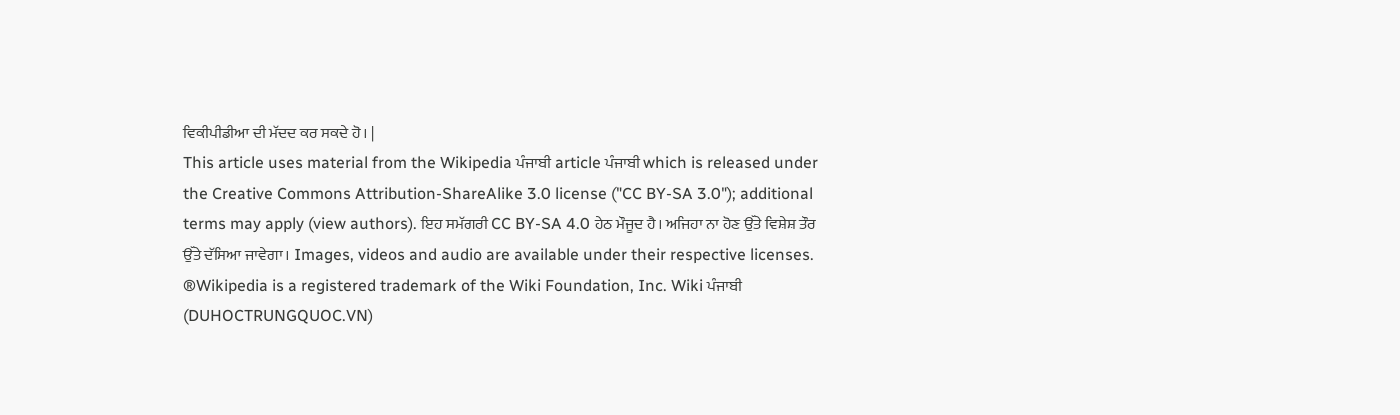ਵਿਕੀਪੀਡੀਆ ਦੀ ਮੱਦਦ ਕਰ ਸਕਦੇ ਹੋ। |
This article uses material from the Wikipedia ਪੰਜਾਬੀ article ਪੰਜਾਬੀ which is released under the Creative Commons Attribution-ShareAlike 3.0 license ("CC BY-SA 3.0"); additional terms may apply (view authors). ਇਹ ਸਮੱਗਰੀ CC BY-SA 4.0 ਹੇਠ ਮੌਜੂਦ ਹੈ। ਅਜਿਹਾ ਨਾ ਹੋਣ ਉੱਤੇ ਵਿਸ਼ੇਸ਼ ਤੌਰ ਉੱਤੇ ਦੱਸਿਆ ਜਾਵੇਗਾ। Images, videos and audio are available under their respective licenses.
®Wikipedia is a registered trademark of the Wiki Foundation, Inc. Wiki ਪੰਜਾਬੀ (DUHOCTRUNGQUOC.VN)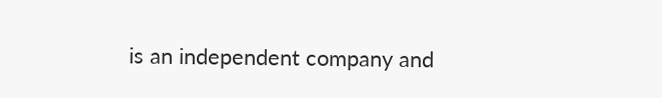is an independent company and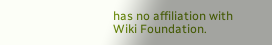has no affiliation with Wiki Foundation.